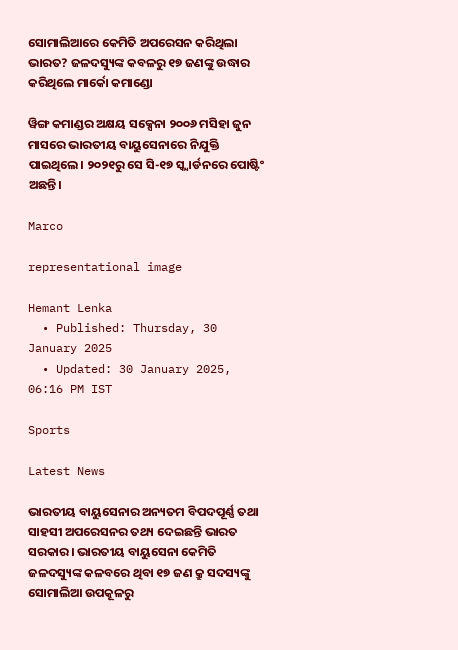ସୋମାଲିଆରେ କେମିତି ଅପରେସନ କରିଥିଲା ଭାରତ? ଜଳଦସ୍ୟୁଙ୍କ କବଳରୁ ୧୭ ଜଣଙ୍କୁ ଉଦ୍ଧାର କରିଥିଲେ ମାର୍କୋ କମାଣ୍ଡୋ

ୱିଙ୍ଗ କମାଣ୍ଡର ଅକ୍ଷୟ ସକ୍ସେନା ୨୦୦୬ ମସିହା ଜୁନ ମାସରେ ଭାରତୀୟ ବାୟୁସେନାରେ ନିଯୁକ୍ତି ପାଇଥିଲେ। ୨୦୨୧ରୁ ସେ ସି-୧୭ ସ୍କ୍ୱାର୍ଡନରେ ପୋଷ୍ଟିଂ ଅଛନ୍ତି।

Marco

representational image

Hemant Lenka
  • Published: Thursday, 30 January 2025
  • Updated: 30 January 2025, 06:16 PM IST

Sports

Latest News

ଭାରତୀୟ ବାୟୁସେନାର ଅନ୍ୟତମ ବିପଦପୂର୍ଣ୍ଣ ତଥା ସାହସୀ ଅପରେସନର ତଥ୍ୟ ଦେଇଛନ୍ତି ଭାରତ ସରକାର। ଭାରତୀୟ ବାୟୁସେନା କେମିତି ଜଳଦସ୍ୟୁଙ୍କ କଳବରେ ଥିବା ୧୭ ଜଣ କ୍ରୁ ସଦସ୍ୟଙ୍କୁ ସୋମାଲିଆ ଉପକୂଳରୁ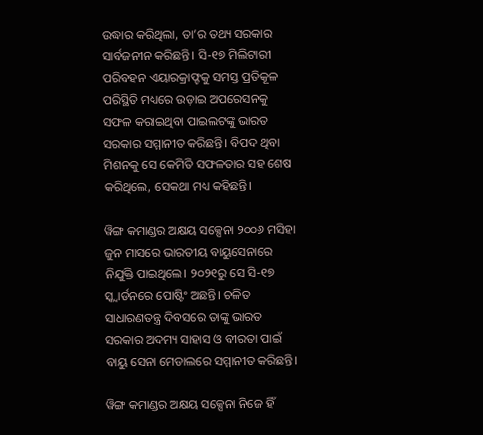ଉଦ୍ଧାର କରିଥିଲା, ତା’ର ତଥ୍ୟ ସରକାର ସାର୍ବଜନୀନ କରିଛନ୍ତି। ସି-୧୭ ମିଲିଟାରୀ ପରିବହନ ଏୟାରକ୍ରାଫ୍ଟକୁ ସମସ୍ତ ପ୍ରତିକୂଳ ପରିସ୍ଥିତି ମଧ୍ୟରେ ଉଡ଼ାଇ ଅପରେସନକୁ ସଫଳ କରାଇଥିବା ପାଇଲଟଙ୍କୁ ଭାରତ ସରକାର ସମ୍ମାନୀତ କରିଛନ୍ତି। ବିପଦ ଥିବା ମିଶନକୁ ସେ କେମିତି ସଫଳତାର ସହ ଶେଷ କରିଥିଲେ, ସେକଥା ମଧ୍ୟ କହିଛନ୍ତି।

ୱିଙ୍ଗ କମାଣ୍ଡର ଅକ୍ଷୟ ସକ୍ସେନା ୨୦୦୬ ମସିହା ଜୁନ ମାସରେ ଭାରତୀୟ ବାୟୁସେନାରେ ନିଯୁକ୍ତି ପାଇଥିଲେ। ୨୦୨୧ରୁ ସେ ସି-୧୭ ସ୍କ୍ୱାର୍ଡନରେ ପୋଷ୍ଟିଂ ଅଛନ୍ତି। ଚଳିତ ସାଧାରଣତନ୍ତ୍ର ଦିବସରେ ତାଙ୍କୁ ଭାରତ ସରକାର ଅଦମ୍ୟ ସାହାସ ଓ ବୀରତା ପାଇଁ ବାୟୁ ସେନା ମେଡାଲରେ ସମ୍ମାନୀତ କରିଛନ୍ତି।

ୱିଙ୍ଗ କମାଣ୍ଡର ଅକ୍ଷୟ ସକ୍ସେନା ନିଜେ ହିଁ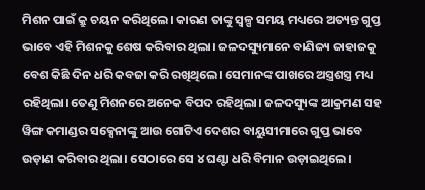ମିଶନ ପାଇଁ କ୍ରୁ ଚୟନ କରିଥିଲେ। କାରଣ ତାଙ୍କୁ ସ୍ୱଳ୍ପ ସମୟ ମଧ୍ୟରେ ଅତ୍ୟନ୍ତ ଗୁପ୍ତ ଭାବେ ଏହି ମିଶନକୁ ଶେଷ କରିବାର ଥିଲା। ଜଳଦସ୍ୟୁମାନେ ବାଣିଜ୍ୟ ଜାହାଜକୁ ବେଶ କିଛି ଦିନ ଧରି କବଜା କରି ରଖିଥିଲେ। ସେମାନଙ୍କ ପାଖରେ ଅସ୍ତ୍ରଶସ୍ତ୍ର ମଧ୍ୟ ରହିଥିଲା। ତେଣୁ ମିଶନରେ ଅନେକ ବିପଦ ରହିଥିଲା। ଜଳଦସ୍ୟୁଙ୍କ ଆକ୍ରମଣ ସହ ୱିଙ୍ଗ କମାଣ୍ଡର ସକ୍ସେନାଙ୍କୁ ଆଉ ଗୋଟିଏ ଦେଶର ବାୟୁସୀମାରେ ଗୁପ୍ତ ଭାବେ ଉଡ଼ାଣ କରିବାର ଥିଲା। ସେଠାରେ ସେ ୪ ଘଣ୍ଟା ଧରି ବିମାନ ଉଡ଼ାଇଥିଲେ।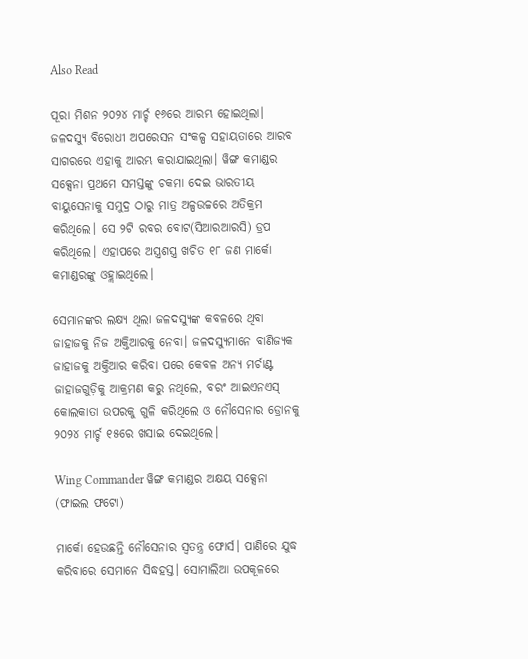Also Read

ପୂରା ମିଶନ ୨୦୨୪ ମାର୍ଚ୍ଚ ୧୬ରେ ଆରମ୍ଭ ହୋଇଥିଲା। ଜଳଦସ୍ୟୁ ବିରୋଧୀ ଅପରେସନ ସଂକଳ୍ପ ସହାୟତାରେ ଆରବ ସାଗରରେ ଏହାକୁ ଆରମ୍ଭ କରାଯାଇଥିଲା। ୱିଙ୍ଗ କମାଣ୍ଡର ସକ୍ସେନା ପ୍ରଥମେ ସମସ୍ତଙ୍କୁ ଚକମା ଦେଇ ଭାରତୀୟ ବାୟୁସେନାକୁ ସମୁଦ୍ର ଠାରୁ ମାତ୍ର ଅଳ୍ପଉଚ୍ଚରେ ଅତିକ୍ରମ କରିଥିଲେ। ସେ ୨ଟି ରବର ବୋଟ(ସିଆରଆରସି) ଡ୍ରପ କରିଥିଲେ। ଏହାପରେ ଅସ୍ତ୍ରଶସ୍ତ୍ର ଖଚିତ ୧୮ ଜଣ ମାର୍କୋ କମାଣ୍ଡରଙ୍କୁ ଓହ୍ଲାଇଥିଲେ।

ସେମାନଙ୍କର ଲକ୍ଷ୍ୟ ଥିଲା ଜଳଦସ୍ୟୁଙ୍କ କବଳରେ ଥିବା ଜାହାଜକୁ ନିଜ ଅକ୍ତିଆରକୁ ନେବା। ଜଳଦସ୍ୟୁମାନେ ବାଣିଜ୍ୟକ ଜାହାଜକୁ ଅକ୍ତିଆର କରିବା ପରେ କେବଳ ଅନ୍ୟ ମର୍ଚାଣ୍ଟ ଜାହାଜଗୁଡ଼ିକୁ ଆକ୍ରମଣ କରୁ ନଥିଲେ, ବରଂ ଆଇଏନଏସ୍‌ କୋଲକାତା ଉପରକୁ ଗୁଳି କରିଥିଲେ ଓ ନୌସେନାର ଡ୍ରୋନକୁ ୨୦୨୪ ମାର୍ଚ୍ଚ ୧୫ରେ ଖସାଇ ଦେଇଥିଲେ।

Wing Commander ୱିଙ୍ଗ କମାଣ୍ଡର ଅକ୍ଷୟ ସକ୍ସେନା (ଫାଇଲ ଫଟୋ)

ମାର୍କୋ ହେଉଛନ୍ତି ନୌସେନାର ସ୍ୱତନ୍ତ୍ର ଫୋର୍ସ। ପାଣିରେ ଯୁଦ୍ଧ କରିବାରେ ସେମାନେ ସିଦ୍ଧହସ୍ତ। ସୋମାଲିଆ ଉପକୂଳରେ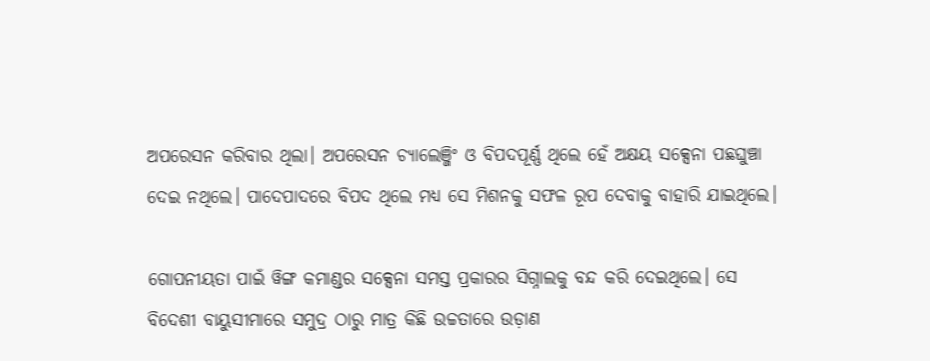ଅପରେସନ କରିବାର ଥିଲା। ଅପରେସନ ଚ୍ୟାଲେଞ୍ଜିଂ ଓ ବିପଦପୂର୍ଣ୍ଣ ଥିଲେ ହେଁ ଅକ୍ଷୟ ସକ୍ସେନା ପଛଘୁଞ୍ଚା ଦେଇ ନଥିଲେ। ପାଦେପାଦରେ ବିପଦ ଥିଲେ ମଧ୍ୟ ସେ ମିଶନକୁ ସଫଳ ରୂପ ଦେବାକୁ ବାହାରି ଯାଇଥିଲେ।

ଗୋପନୀୟତା ପାଇଁ ୱିଙ୍ଗ କମାଣ୍ଡର ସକ୍ସେନା ସମସ୍ତ ପ୍ରକାରର ସିଗ୍ନାଲକୁ ବନ୍ଦ କରି ଦେଇଥିଲେ। ସେ ବିଦେଶୀ ବାୟୁସୀମାରେ ସମୁଦ୍ର ଠାରୁ ମାତ୍ର କିଛି ଉଚ୍ଚତାରେ ଉଡ଼ାଣ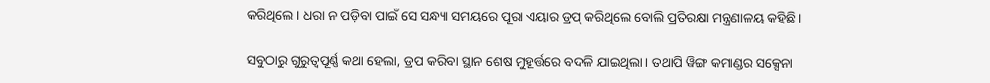କରିଥିଲେ। ଧରା ନ ପଡ଼ିବା ପାଇଁ ସେ ସନ୍ଧ୍ୟା ସମୟରେ ପୂରା ଏୟାର ଡ୍ରପ୍ କରିଥିଲେ ବୋଲି ପ୍ରତିରକ୍ଷା ମନ୍ତ୍ରଣାଳୟ କହିଛି।

ସବୁଠାରୁ ଗୁରୁତ୍ୱପୂର୍ଣ୍ଣ କଥା ହେଲା, ଡ୍ରପ କରିବା ସ୍ଥାନ ଶେଷ ମୁହୂର୍ତ୍ତରେ ବଦଳି ଯାଇଥିଲା। ତଥାପି ୱିଙ୍ଗ କମାଣ୍ଡର ସକ୍ସେନା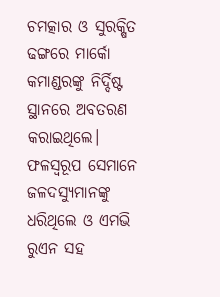ଚମତ୍କାର ଓ ସୁରକ୍ଷିତ ଢଙ୍ଗରେ ମାର୍କୋ କମାଣ୍ଡରଙ୍କୁ ନିର୍ଦ୍ଦିଷ୍ଟ ସ୍ଥାନରେ ଅବତରଣ କରାଇଥିଲେ। ଫଳସ୍ୱରୂପ ସେମାନେ ଜଳଦସ୍ୟୁମାନଙ୍କୁ ଧରିଥିଲେ ଓ ଏମଭି ରୁଏନ ସହ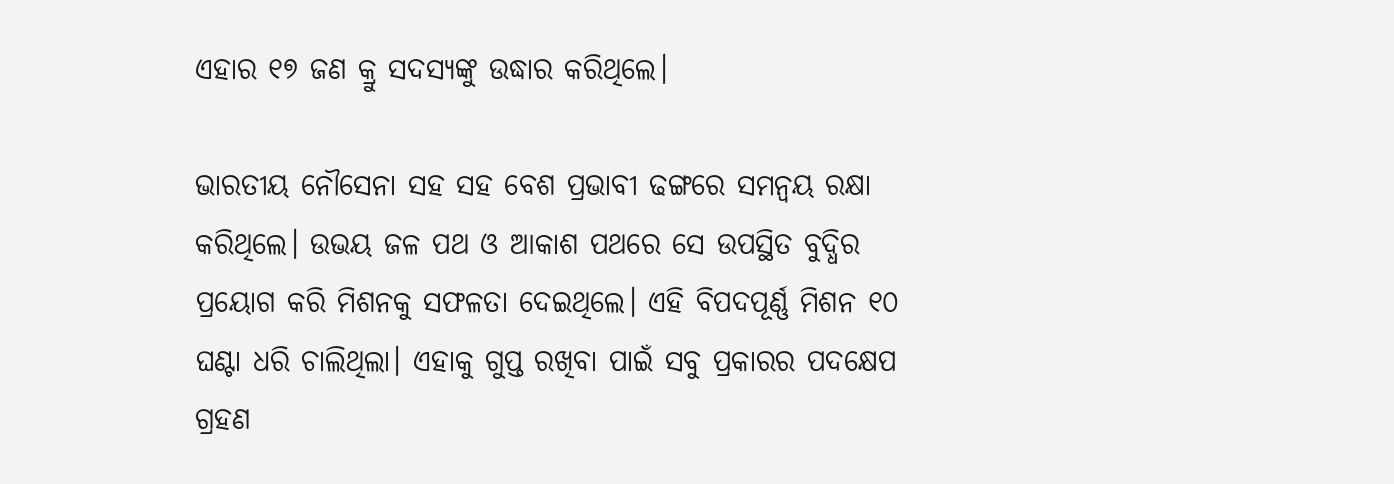ଏହାର ୧୭ ଜଣ କ୍ରୁ ସଦସ୍ୟଙ୍କୁ ଉଦ୍ଧାର କରିଥିଲେ।

ଭାରତୀୟ ନୌସେନା ସହ ସହ ବେଶ ପ୍ରଭାବୀ ଢଙ୍ଗରେ ସମନ୍ୱୟ ରକ୍ଷା କରିଥିଲେ। ଉଭୟ ଜଳ ପଥ ଓ ଆକାଶ ପଥରେ ସେ ଉପସ୍ଥିତ ବୁଦ୍ଧିର ପ୍ରୟୋଗ କରି ମିଶନକୁ ସଫଳତା ଦେଇଥିଲେ। ଏହି ବିପଦପୂର୍ଣ୍ଣ ମିଶନ ୧୦ ଘଣ୍ଟା ଧରି ଚାଲିଥିଲା। ଏହାକୁ ଗୁପ୍ତ ରଖିବା ପାଇଁ ସବୁ ପ୍ରକାରର ପଦକ୍ଷେପ ଗ୍ରହଣ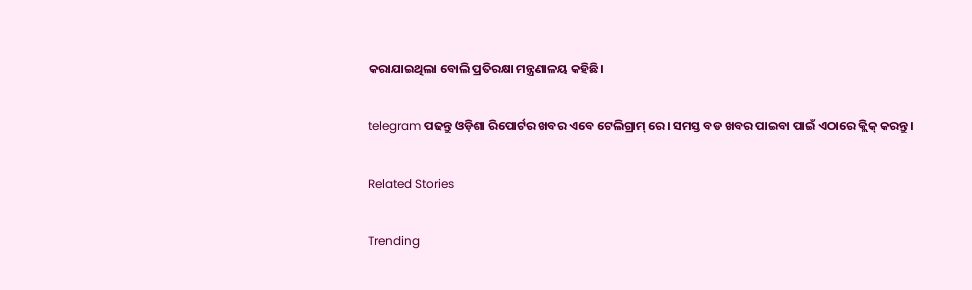କରାଯାଇଥିଲା ବୋଲି ପ୍ରତିରକ୍ଷା ମନ୍ତ୍ରଣାଳୟ କହିଛି।

telegram ପଢନ୍ତୁ ଓଡ଼ିଶା ରିପୋର୍ଟର ଖବର ଏବେ ଟେଲିଗ୍ରାମ୍ ରେ। ସମସ୍ତ ବଡ ଖବର ପାଇବା ପାଇଁ ଏଠାରେ କ୍ଲିକ୍ କରନ୍ତୁ।

Related Stories

Trending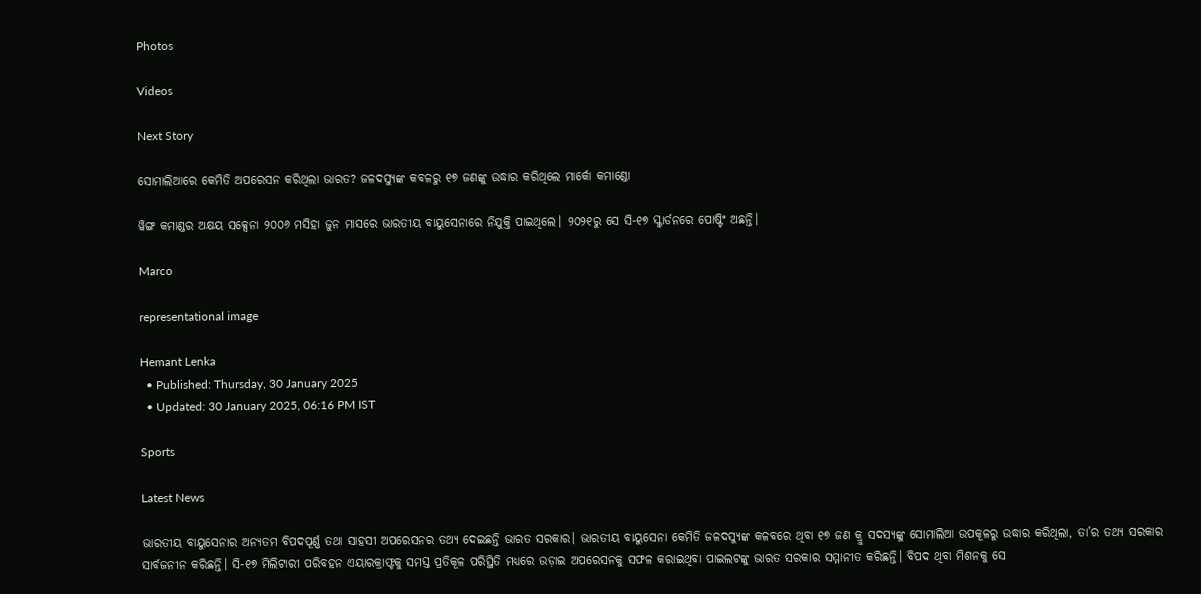Photos

Videos

Next Story

ସୋମାଲିଆରେ କେମିତି ଅପରେସନ କରିଥିଲା ଭାରତ? ଜଳଦସ୍ୟୁଙ୍କ କବଳରୁ ୧୭ ଜଣଙ୍କୁ ଉଦ୍ଧାର କରିଥିଲେ ମାର୍କୋ କମାଣ୍ଡୋ

ୱିଙ୍ଗ କମାଣ୍ଡର ଅକ୍ଷୟ ସକ୍ସେନା ୨୦୦୬ ମସିହା ଜୁନ ମାସରେ ଭାରତୀୟ ବାୟୁସେନାରେ ନିଯୁକ୍ତି ପାଇଥିଲେ। ୨୦୨୧ରୁ ସେ ସି-୧୭ ସ୍କ୍ୱାର୍ଡନରେ ପୋଷ୍ଟିଂ ଅଛନ୍ତି।

Marco

representational image

Hemant Lenka
  • Published: Thursday, 30 January 2025
  • Updated: 30 January 2025, 06:16 PM IST

Sports

Latest News

ଭାରତୀୟ ବାୟୁସେନାର ଅନ୍ୟତମ ବିପଦପୂର୍ଣ୍ଣ ତଥା ସାହସୀ ଅପରେସନର ତଥ୍ୟ ଦେଇଛନ୍ତି ଭାରତ ସରକାର। ଭାରତୀୟ ବାୟୁସେନା କେମିତି ଜଳଦସ୍ୟୁଙ୍କ କଳବରେ ଥିବା ୧୭ ଜଣ କ୍ରୁ ସଦସ୍ୟଙ୍କୁ ସୋମାଲିଆ ଉପକୂଳରୁ ଉଦ୍ଧାର କରିଥିଲା, ତା’ର ତଥ୍ୟ ସରକାର ସାର୍ବଜନୀନ କରିଛନ୍ତି। ସି-୧୭ ମିଲିଟାରୀ ପରିବହନ ଏୟାରକ୍ରାଫ୍ଟକୁ ସମସ୍ତ ପ୍ରତିକୂଳ ପରିସ୍ଥିତି ମଧ୍ୟରେ ଉଡ଼ାଇ ଅପରେସନକୁ ସଫଳ କରାଇଥିବା ପାଇଲଟଙ୍କୁ ଭାରତ ସରକାର ସମ୍ମାନୀତ କରିଛନ୍ତି। ବିପଦ ଥିବା ମିଶନକୁ ସେ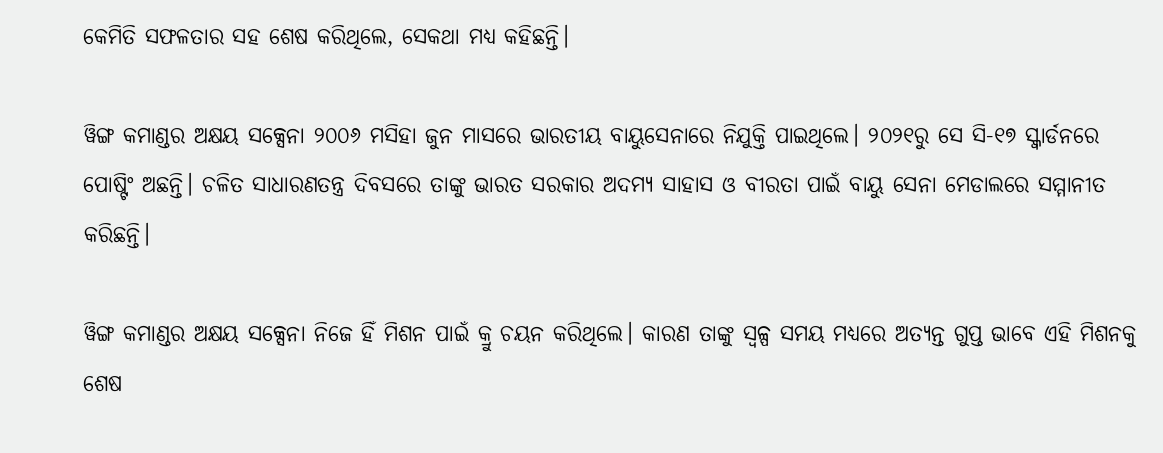କେମିତି ସଫଳତାର ସହ ଶେଷ କରିଥିଲେ, ସେକଥା ମଧ୍ୟ କହିଛନ୍ତି।

ୱିଙ୍ଗ କମାଣ୍ଡର ଅକ୍ଷୟ ସକ୍ସେନା ୨୦୦୬ ମସିହା ଜୁନ ମାସରେ ଭାରତୀୟ ବାୟୁସେନାରେ ନିଯୁକ୍ତି ପାଇଥିଲେ। ୨୦୨୧ରୁ ସେ ସି-୧୭ ସ୍କ୍ୱାର୍ଡନରେ ପୋଷ୍ଟିଂ ଅଛନ୍ତି। ଚଳିତ ସାଧାରଣତନ୍ତ୍ର ଦିବସରେ ତାଙ୍କୁ ଭାରତ ସରକାର ଅଦମ୍ୟ ସାହାସ ଓ ବୀରତା ପାଇଁ ବାୟୁ ସେନା ମେଡାଲରେ ସମ୍ମାନୀତ କରିଛନ୍ତି।

ୱିଙ୍ଗ କମାଣ୍ଡର ଅକ୍ଷୟ ସକ୍ସେନା ନିଜେ ହିଁ ମିଶନ ପାଇଁ କ୍ରୁ ଚୟନ କରିଥିଲେ। କାରଣ ତାଙ୍କୁ ସ୍ୱଳ୍ପ ସମୟ ମଧ୍ୟରେ ଅତ୍ୟନ୍ତ ଗୁପ୍ତ ଭାବେ ଏହି ମିଶନକୁ ଶେଷ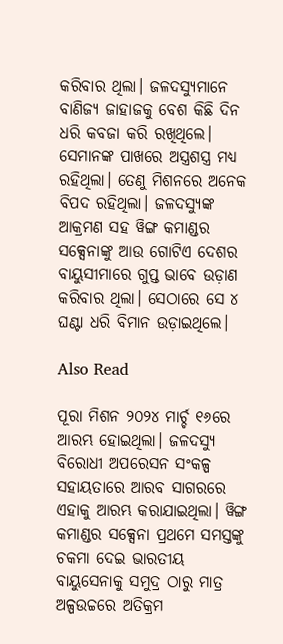କରିବାର ଥିଲା। ଜଳଦସ୍ୟୁମାନେ ବାଣିଜ୍ୟ ଜାହାଜକୁ ବେଶ କିଛି ଦିନ ଧରି କବଜା କରି ରଖିଥିଲେ। ସେମାନଙ୍କ ପାଖରେ ଅସ୍ତ୍ରଶସ୍ତ୍ର ମଧ୍ୟ ରହିଥିଲା। ତେଣୁ ମିଶନରେ ଅନେକ ବିପଦ ରହିଥିଲା। ଜଳଦସ୍ୟୁଙ୍କ ଆକ୍ରମଣ ସହ ୱିଙ୍ଗ କମାଣ୍ଡର ସକ୍ସେନାଙ୍କୁ ଆଉ ଗୋଟିଏ ଦେଶର ବାୟୁସୀମାରେ ଗୁପ୍ତ ଭାବେ ଉଡ଼ାଣ କରିବାର ଥିଲା। ସେଠାରେ ସେ ୪ ଘଣ୍ଟା ଧରି ବିମାନ ଉଡ଼ାଇଥିଲେ।

Also Read

ପୂରା ମିଶନ ୨୦୨୪ ମାର୍ଚ୍ଚ ୧୬ରେ ଆରମ୍ଭ ହୋଇଥିଲା। ଜଳଦସ୍ୟୁ ବିରୋଧୀ ଅପରେସନ ସଂକଳ୍ପ ସହାୟତାରେ ଆରବ ସାଗରରେ ଏହାକୁ ଆରମ୍ଭ କରାଯାଇଥିଲା। ୱିଙ୍ଗ କମାଣ୍ଡର ସକ୍ସେନା ପ୍ରଥମେ ସମସ୍ତଙ୍କୁ ଚକମା ଦେଇ ଭାରତୀୟ ବାୟୁସେନାକୁ ସମୁଦ୍ର ଠାରୁ ମାତ୍ର ଅଳ୍ପଉଚ୍ଚରେ ଅତିକ୍ରମ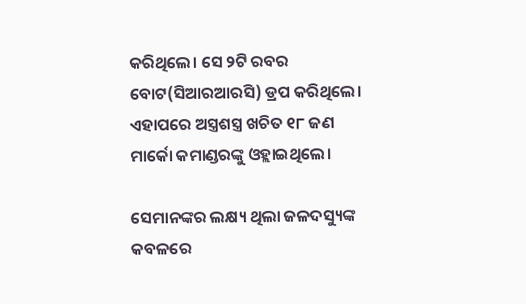କରିଥିଲେ। ସେ ୨ଟି ରବର ବୋଟ(ସିଆରଆରସି) ଡ୍ରପ କରିଥିଲେ। ଏହାପରେ ଅସ୍ତ୍ରଶସ୍ତ୍ର ଖଚିତ ୧୮ ଜଣ ମାର୍କୋ କମାଣ୍ଡରଙ୍କୁ ଓହ୍ଲାଇଥିଲେ।

ସେମାନଙ୍କର ଲକ୍ଷ୍ୟ ଥିଲା ଜଳଦସ୍ୟୁଙ୍କ କବଳରେ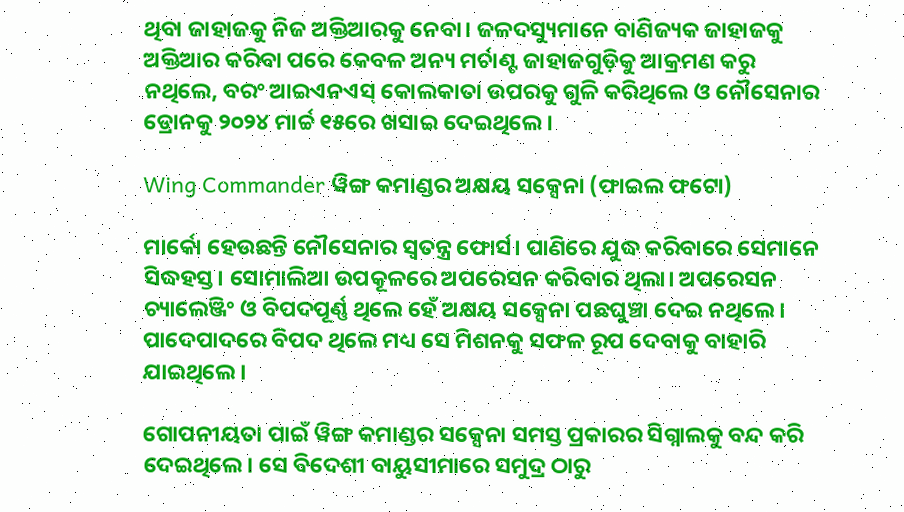ଥିବା ଜାହାଜକୁ ନିଜ ଅକ୍ତିଆରକୁ ନେବା। ଜଳଦସ୍ୟୁମାନେ ବାଣିଜ୍ୟକ ଜାହାଜକୁ ଅକ୍ତିଆର କରିବା ପରେ କେବଳ ଅନ୍ୟ ମର୍ଚାଣ୍ଟ ଜାହାଜଗୁଡ଼ିକୁ ଆକ୍ରମଣ କରୁ ନଥିଲେ, ବରଂ ଆଇଏନଏସ୍‌ କୋଲକାତା ଉପରକୁ ଗୁଳି କରିଥିଲେ ଓ ନୌସେନାର ଡ୍ରୋନକୁ ୨୦୨୪ ମାର୍ଚ୍ଚ ୧୫ରେ ଖସାଇ ଦେଇଥିଲେ।

Wing Commander ୱିଙ୍ଗ କମାଣ୍ଡର ଅକ୍ଷୟ ସକ୍ସେନା (ଫାଇଲ ଫଟୋ)

ମାର୍କୋ ହେଉଛନ୍ତି ନୌସେନାର ସ୍ୱତନ୍ତ୍ର ଫୋର୍ସ। ପାଣିରେ ଯୁଦ୍ଧ କରିବାରେ ସେମାନେ ସିଦ୍ଧହସ୍ତ। ସୋମାଲିଆ ଉପକୂଳରେ ଅପରେସନ କରିବାର ଥିଲା। ଅପରେସନ ଚ୍ୟାଲେଞ୍ଜିଂ ଓ ବିପଦପୂର୍ଣ୍ଣ ଥିଲେ ହେଁ ଅକ୍ଷୟ ସକ୍ସେନା ପଛଘୁଞ୍ଚା ଦେଇ ନଥିଲେ। ପାଦେପାଦରେ ବିପଦ ଥିଲେ ମଧ୍ୟ ସେ ମିଶନକୁ ସଫଳ ରୂପ ଦେବାକୁ ବାହାରି ଯାଇଥିଲେ।

ଗୋପନୀୟତା ପାଇଁ ୱିଙ୍ଗ କମାଣ୍ଡର ସକ୍ସେନା ସମସ୍ତ ପ୍ରକାରର ସିଗ୍ନାଲକୁ ବନ୍ଦ କରି ଦେଇଥିଲେ। ସେ ବିଦେଶୀ ବାୟୁସୀମାରେ ସମୁଦ୍ର ଠାରୁ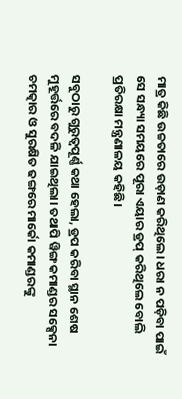ମାତ୍ର କିଛି ଉଚ୍ଚତାରେ ଉଡ଼ାଣ କରିଥିଲେ। ଧରା ନ ପଡ଼ିବା ପାଇଁ ସେ ସନ୍ଧ୍ୟା ସମୟରେ ପୂରା ଏୟାର ଡ୍ରପ୍ କରିଥିଲେ ବୋଲି ପ୍ରତିରକ୍ଷା ମନ୍ତ୍ରଣାଳୟ କହିଛି।

ସବୁଠାରୁ ଗୁରୁତ୍ୱପୂର୍ଣ୍ଣ କଥା ହେଲା, ଡ୍ରପ କରିବା ସ୍ଥାନ ଶେଷ ମୁହୂର୍ତ୍ତରେ ବଦଳି ଯାଇଥିଲା। ତଥାପି ୱିଙ୍ଗ କମାଣ୍ଡର ସକ୍ସେନା ଚମତ୍କାର ଓ ସୁରକ୍ଷିତ ଢଙ୍ଗରେ ମାର୍କୋ କମାଣ୍ଡରଙ୍କୁ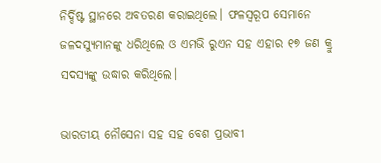ନିର୍ଦ୍ଦିଷ୍ଟ ସ୍ଥାନରେ ଅବତରଣ କରାଇଥିଲେ। ଫଳସ୍ୱରୂପ ସେମାନେ ଜଳଦସ୍ୟୁମାନଙ୍କୁ ଧରିଥିଲେ ଓ ଏମଭି ରୁଏନ ସହ ଏହାର ୧୭ ଜଣ କ୍ରୁ ସଦସ୍ୟଙ୍କୁ ଉଦ୍ଧାର କରିଥିଲେ।

ଭାରତୀୟ ନୌସେନା ସହ ସହ ବେଶ ପ୍ରଭାବୀ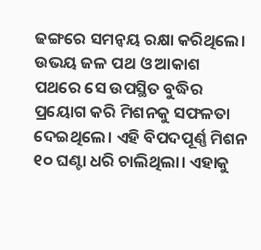ଢଙ୍ଗରେ ସମନ୍ୱୟ ରକ୍ଷା କରିଥିଲେ। ଉଭୟ ଜଳ ପଥ ଓ ଆକାଶ ପଥରେ ସେ ଉପସ୍ଥିତ ବୁଦ୍ଧିର ପ୍ରୟୋଗ କରି ମିଶନକୁ ସଫଳତା ଦେଇଥିଲେ। ଏହି ବିପଦପୂର୍ଣ୍ଣ ମିଶନ ୧୦ ଘଣ୍ଟା ଧରି ଚାଲିଥିଲା। ଏହାକୁ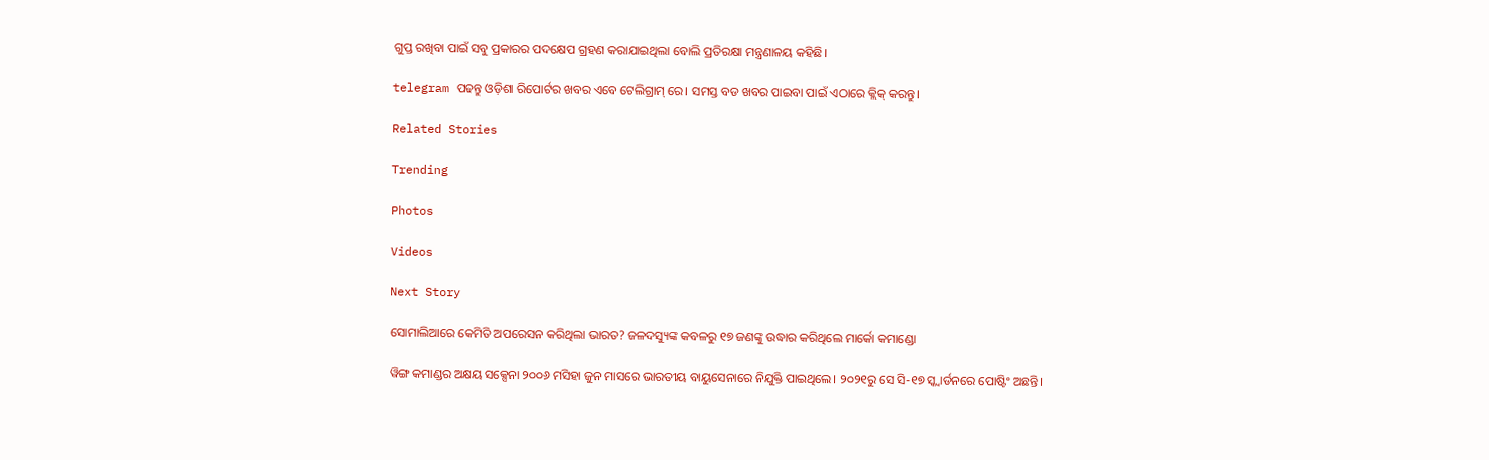ଗୁପ୍ତ ରଖିବା ପାଇଁ ସବୁ ପ୍ରକାରର ପଦକ୍ଷେପ ଗ୍ରହଣ କରାଯାଇଥିଲା ବୋଲି ପ୍ରତିରକ୍ଷା ମନ୍ତ୍ରଣାଳୟ କହିଛି।

telegram ପଢନ୍ତୁ ଓଡ଼ିଶା ରିପୋର୍ଟର ଖବର ଏବେ ଟେଲିଗ୍ରାମ୍ ରେ। ସମସ୍ତ ବଡ ଖବର ପାଇବା ପାଇଁ ଏଠାରେ କ୍ଲିକ୍ କରନ୍ତୁ।

Related Stories

Trending

Photos

Videos

Next Story

ସୋମାଲିଆରେ କେମିତି ଅପରେସନ କରିଥିଲା ଭାରତ? ଜଳଦସ୍ୟୁଙ୍କ କବଳରୁ ୧୭ ଜଣଙ୍କୁ ଉଦ୍ଧାର କରିଥିଲେ ମାର୍କୋ କମାଣ୍ଡୋ

ୱିଙ୍ଗ କମାଣ୍ଡର ଅକ୍ଷୟ ସକ୍ସେନା ୨୦୦୬ ମସିହା ଜୁନ ମାସରେ ଭାରତୀୟ ବାୟୁସେନାରେ ନିଯୁକ୍ତି ପାଇଥିଲେ। ୨୦୨୧ରୁ ସେ ସି-୧୭ ସ୍କ୍ୱାର୍ଡନରେ ପୋଷ୍ଟିଂ ଅଛନ୍ତି।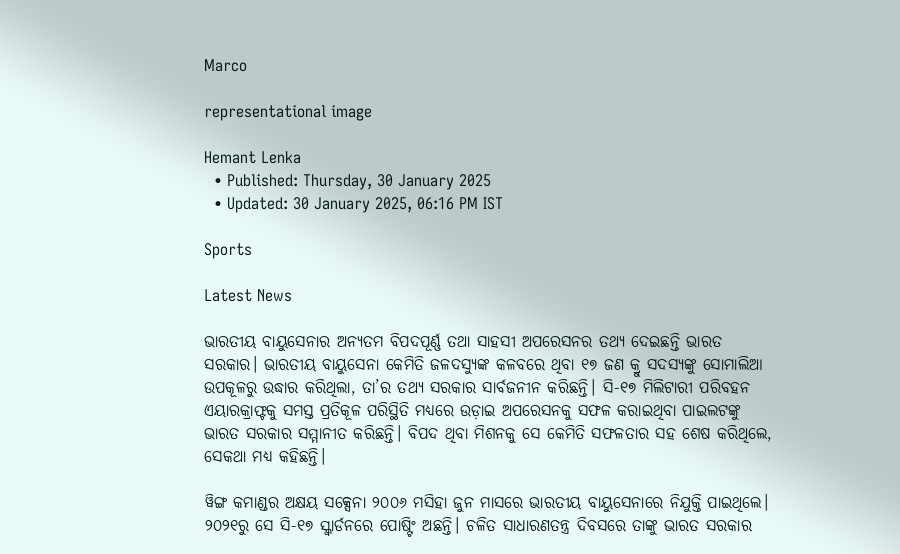Marco

representational image

Hemant Lenka
  • Published: Thursday, 30 January 2025
  • Updated: 30 January 2025, 06:16 PM IST

Sports

Latest News

ଭାରତୀୟ ବାୟୁସେନାର ଅନ୍ୟତମ ବିପଦପୂର୍ଣ୍ଣ ତଥା ସାହସୀ ଅପରେସନର ତଥ୍ୟ ଦେଇଛନ୍ତି ଭାରତ ସରକାର। ଭାରତୀୟ ବାୟୁସେନା କେମିତି ଜଳଦସ୍ୟୁଙ୍କ କଳବରେ ଥିବା ୧୭ ଜଣ କ୍ରୁ ସଦସ୍ୟଙ୍କୁ ସୋମାଲିଆ ଉପକୂଳରୁ ଉଦ୍ଧାର କରିଥିଲା, ତା’ର ତଥ୍ୟ ସରକାର ସାର୍ବଜନୀନ କରିଛନ୍ତି। ସି-୧୭ ମିଲିଟାରୀ ପରିବହନ ଏୟାରକ୍ରାଫ୍ଟକୁ ସମସ୍ତ ପ୍ରତିକୂଳ ପରିସ୍ଥିତି ମଧ୍ୟରେ ଉଡ଼ାଇ ଅପରେସନକୁ ସଫଳ କରାଇଥିବା ପାଇଲଟଙ୍କୁ ଭାରତ ସରକାର ସମ୍ମାନୀତ କରିଛନ୍ତି। ବିପଦ ଥିବା ମିଶନକୁ ସେ କେମିତି ସଫଳତାର ସହ ଶେଷ କରିଥିଲେ, ସେକଥା ମଧ୍ୟ କହିଛନ୍ତି।

ୱିଙ୍ଗ କମାଣ୍ଡର ଅକ୍ଷୟ ସକ୍ସେନା ୨୦୦୬ ମସିହା ଜୁନ ମାସରେ ଭାରତୀୟ ବାୟୁସେନାରେ ନିଯୁକ୍ତି ପାଇଥିଲେ। ୨୦୨୧ରୁ ସେ ସି-୧୭ ସ୍କ୍ୱାର୍ଡନରେ ପୋଷ୍ଟିଂ ଅଛନ୍ତି। ଚଳିତ ସାଧାରଣତନ୍ତ୍ର ଦିବସରେ ତାଙ୍କୁ ଭାରତ ସରକାର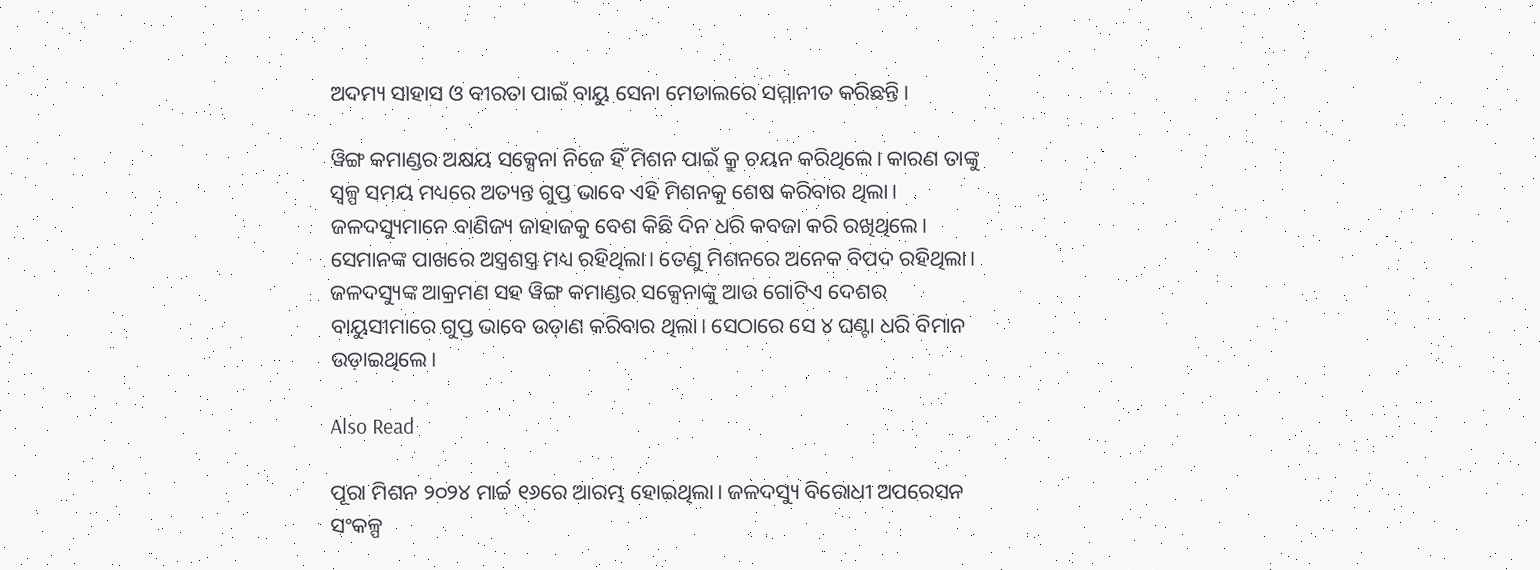ଅଦମ୍ୟ ସାହାସ ଓ ବୀରତା ପାଇଁ ବାୟୁ ସେନା ମେଡାଲରେ ସମ୍ମାନୀତ କରିଛନ୍ତି।

ୱିଙ୍ଗ କମାଣ୍ଡର ଅକ୍ଷୟ ସକ୍ସେନା ନିଜେ ହିଁ ମିଶନ ପାଇଁ କ୍ରୁ ଚୟନ କରିଥିଲେ। କାରଣ ତାଙ୍କୁ ସ୍ୱଳ୍ପ ସମୟ ମଧ୍ୟରେ ଅତ୍ୟନ୍ତ ଗୁପ୍ତ ଭାବେ ଏହି ମିଶନକୁ ଶେଷ କରିବାର ଥିଲା। ଜଳଦସ୍ୟୁମାନେ ବାଣିଜ୍ୟ ଜାହାଜକୁ ବେଶ କିଛି ଦିନ ଧରି କବଜା କରି ରଖିଥିଲେ। ସେମାନଙ୍କ ପାଖରେ ଅସ୍ତ୍ରଶସ୍ତ୍ର ମଧ୍ୟ ରହିଥିଲା। ତେଣୁ ମିଶନରେ ଅନେକ ବିପଦ ରହିଥିଲା। ଜଳଦସ୍ୟୁଙ୍କ ଆକ୍ରମଣ ସହ ୱିଙ୍ଗ କମାଣ୍ଡର ସକ୍ସେନାଙ୍କୁ ଆଉ ଗୋଟିଏ ଦେଶର ବାୟୁସୀମାରେ ଗୁପ୍ତ ଭାବେ ଉଡ଼ାଣ କରିବାର ଥିଲା। ସେଠାରେ ସେ ୪ ଘଣ୍ଟା ଧରି ବିମାନ ଉଡ଼ାଇଥିଲେ।

Also Read

ପୂରା ମିଶନ ୨୦୨୪ ମାର୍ଚ୍ଚ ୧୬ରେ ଆରମ୍ଭ ହୋଇଥିଲା। ଜଳଦସ୍ୟୁ ବିରୋଧୀ ଅପରେସନ ସଂକଳ୍ପ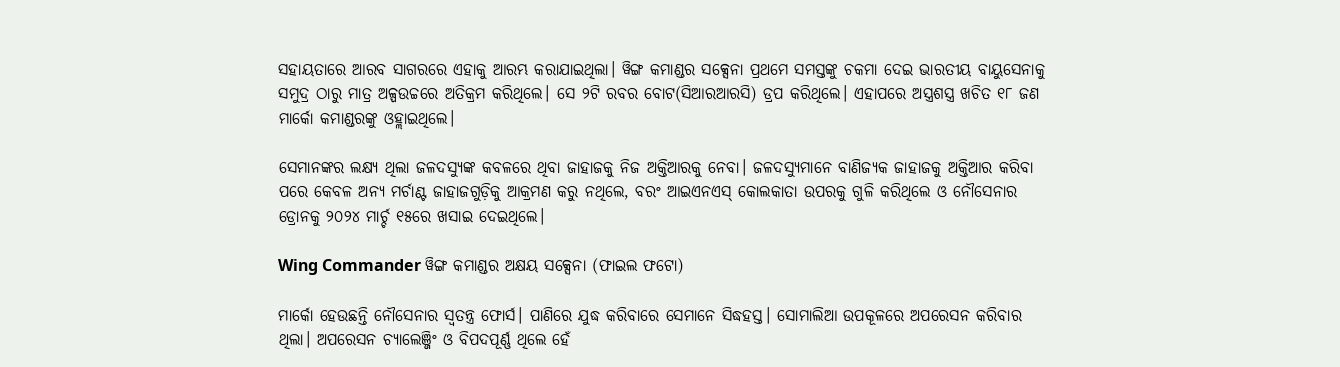ସହାୟତାରେ ଆରବ ସାଗରରେ ଏହାକୁ ଆରମ୍ଭ କରାଯାଇଥିଲା। ୱିଙ୍ଗ କମାଣ୍ଡର ସକ୍ସେନା ପ୍ରଥମେ ସମସ୍ତଙ୍କୁ ଚକମା ଦେଇ ଭାରତୀୟ ବାୟୁସେନାକୁ ସମୁଦ୍ର ଠାରୁ ମାତ୍ର ଅଳ୍ପଉଚ୍ଚରେ ଅତିକ୍ରମ କରିଥିଲେ। ସେ ୨ଟି ରବର ବୋଟ(ସିଆରଆରସି) ଡ୍ରପ କରିଥିଲେ। ଏହାପରେ ଅସ୍ତ୍ରଶସ୍ତ୍ର ଖଚିତ ୧୮ ଜଣ ମାର୍କୋ କମାଣ୍ଡରଙ୍କୁ ଓହ୍ଲାଇଥିଲେ।

ସେମାନଙ୍କର ଲକ୍ଷ୍ୟ ଥିଲା ଜଳଦସ୍ୟୁଙ୍କ କବଳରେ ଥିବା ଜାହାଜକୁ ନିଜ ଅକ୍ତିଆରକୁ ନେବା। ଜଳଦସ୍ୟୁମାନେ ବାଣିଜ୍ୟକ ଜାହାଜକୁ ଅକ୍ତିଆର କରିବା ପରେ କେବଳ ଅନ୍ୟ ମର୍ଚାଣ୍ଟ ଜାହାଜଗୁଡ଼ିକୁ ଆକ୍ରମଣ କରୁ ନଥିଲେ, ବରଂ ଆଇଏନଏସ୍‌ କୋଲକାତା ଉପରକୁ ଗୁଳି କରିଥିଲେ ଓ ନୌସେନାର ଡ୍ରୋନକୁ ୨୦୨୪ ମାର୍ଚ୍ଚ ୧୫ରେ ଖସାଇ ଦେଇଥିଲେ।

Wing Commander ୱିଙ୍ଗ କମାଣ୍ଡର ଅକ୍ଷୟ ସକ୍ସେନା (ଫାଇଲ ଫଟୋ)

ମାର୍କୋ ହେଉଛନ୍ତି ନୌସେନାର ସ୍ୱତନ୍ତ୍ର ଫୋର୍ସ। ପାଣିରେ ଯୁଦ୍ଧ କରିବାରେ ସେମାନେ ସିଦ୍ଧହସ୍ତ। ସୋମାଲିଆ ଉପକୂଳରେ ଅପରେସନ କରିବାର ଥିଲା। ଅପରେସନ ଚ୍ୟାଲେଞ୍ଜିଂ ଓ ବିପଦପୂର୍ଣ୍ଣ ଥିଲେ ହେଁ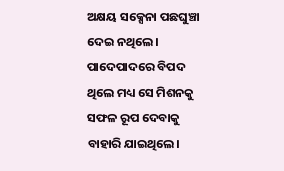ଅକ୍ଷୟ ସକ୍ସେନା ପଛଘୁଞ୍ଚା ଦେଇ ନଥିଲେ। ପାଦେପାଦରେ ବିପଦ ଥିଲେ ମଧ୍ୟ ସେ ମିଶନକୁ ସଫଳ ରୂପ ଦେବାକୁ ବାହାରି ଯାଇଥିଲେ।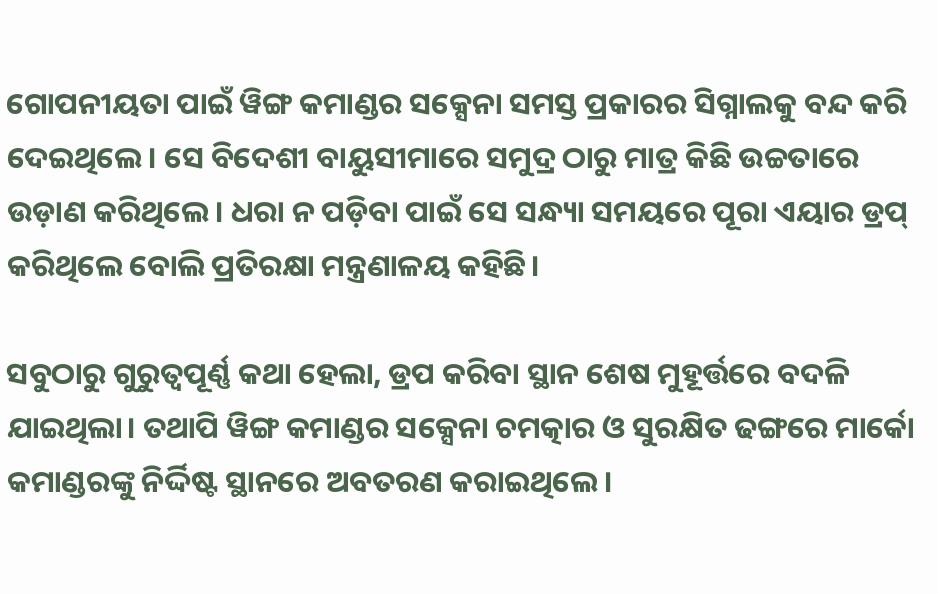ଗୋପନୀୟତା ପାଇଁ ୱିଙ୍ଗ କମାଣ୍ଡର ସକ୍ସେନା ସମସ୍ତ ପ୍ରକାରର ସିଗ୍ନାଲକୁ ବନ୍ଦ କରି ଦେଇଥିଲେ। ସେ ବିଦେଶୀ ବାୟୁସୀମାରେ ସମୁଦ୍ର ଠାରୁ ମାତ୍ର କିଛି ଉଚ୍ଚତାରେ ଉଡ଼ାଣ କରିଥିଲେ। ଧରା ନ ପଡ଼ିବା ପାଇଁ ସେ ସନ୍ଧ୍ୟା ସମୟରେ ପୂରା ଏୟାର ଡ୍ରପ୍ କରିଥିଲେ ବୋଲି ପ୍ରତିରକ୍ଷା ମନ୍ତ୍ରଣାଳୟ କହିଛି।

ସବୁଠାରୁ ଗୁରୁତ୍ୱପୂର୍ଣ୍ଣ କଥା ହେଲା, ଡ୍ରପ କରିବା ସ୍ଥାନ ଶେଷ ମୁହୂର୍ତ୍ତରେ ବଦଳି ଯାଇଥିଲା। ତଥାପି ୱିଙ୍ଗ କମାଣ୍ଡର ସକ୍ସେନା ଚମତ୍କାର ଓ ସୁରକ୍ଷିତ ଢଙ୍ଗରେ ମାର୍କୋ କମାଣ୍ଡରଙ୍କୁ ନିର୍ଦ୍ଦିଷ୍ଟ ସ୍ଥାନରେ ଅବତରଣ କରାଇଥିଲେ।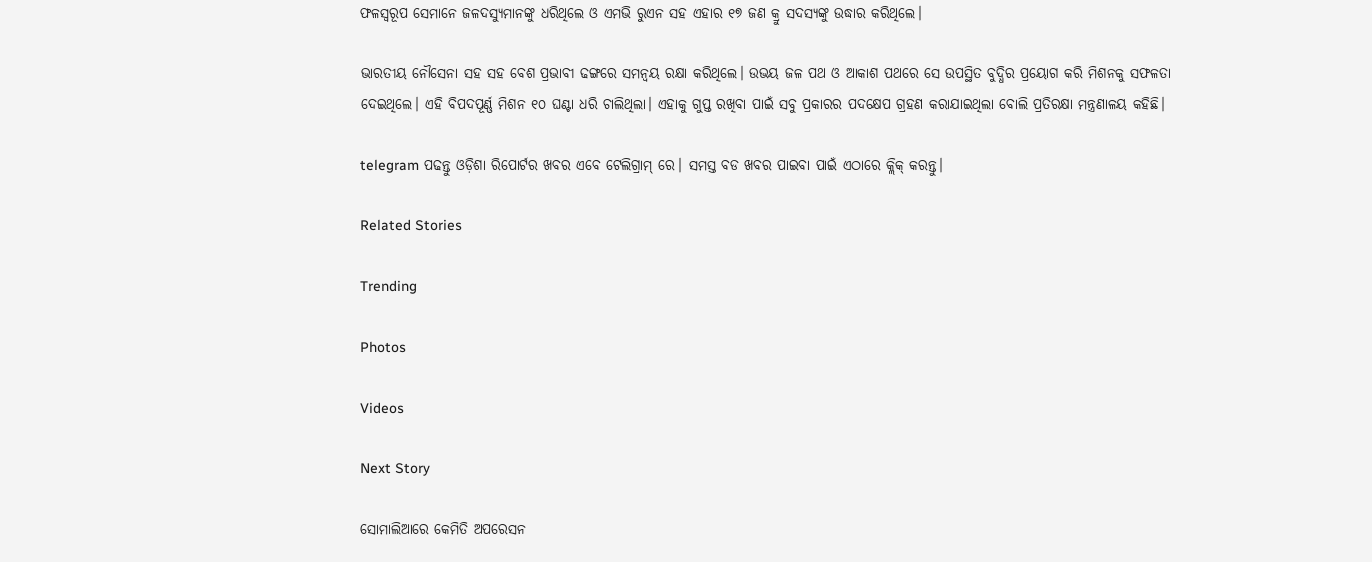ଫଳସ୍ୱରୂପ ସେମାନେ ଜଳଦସ୍ୟୁମାନଙ୍କୁ ଧରିଥିଲେ ଓ ଏମଭି ରୁଏନ ସହ ଏହାର ୧୭ ଜଣ କ୍ରୁ ସଦସ୍ୟଙ୍କୁ ଉଦ୍ଧାର କରିଥିଲେ।

ଭାରତୀୟ ନୌସେନା ସହ ସହ ବେଶ ପ୍ରଭାବୀ ଢଙ୍ଗରେ ସମନ୍ୱୟ ରକ୍ଷା କରିଥିଲେ। ଉଭୟ ଜଳ ପଥ ଓ ଆକାଶ ପଥରେ ସେ ଉପସ୍ଥିତ ବୁଦ୍ଧିର ପ୍ରୟୋଗ କରି ମିଶନକୁ ସଫଳତା ଦେଇଥିଲେ। ଏହି ବିପଦପୂର୍ଣ୍ଣ ମିଶନ ୧୦ ଘଣ୍ଟା ଧରି ଚାଲିଥିଲା। ଏହାକୁ ଗୁପ୍ତ ରଖିବା ପାଇଁ ସବୁ ପ୍ରକାରର ପଦକ୍ଷେପ ଗ୍ରହଣ କରାଯାଇଥିଲା ବୋଲି ପ୍ରତିରକ୍ଷା ମନ୍ତ୍ରଣାଳୟ କହିଛି।

telegram ପଢନ୍ତୁ ଓଡ଼ିଶା ରିପୋର୍ଟର ଖବର ଏବେ ଟେଲିଗ୍ରାମ୍ ରେ। ସମସ୍ତ ବଡ ଖବର ପାଇବା ପାଇଁ ଏଠାରେ କ୍ଲିକ୍ କରନ୍ତୁ।

Related Stories

Trending

Photos

Videos

Next Story

ସୋମାଲିଆରେ କେମିତି ଅପରେସନ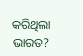କରିଥିଲା ଭାରତ?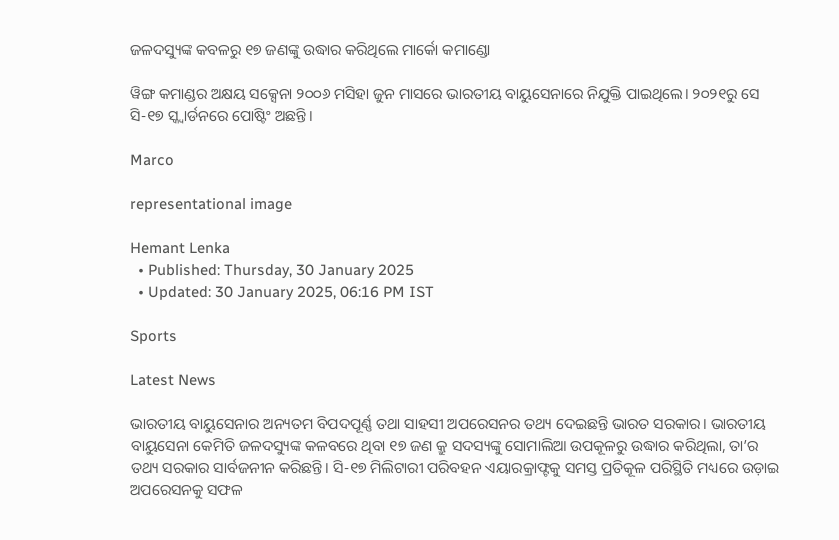ଜଳଦସ୍ୟୁଙ୍କ କବଳରୁ ୧୭ ଜଣଙ୍କୁ ଉଦ୍ଧାର କରିଥିଲେ ମାର୍କୋ କମାଣ୍ଡୋ

ୱିଙ୍ଗ କମାଣ୍ଡର ଅକ୍ଷୟ ସକ୍ସେନା ୨୦୦୬ ମସିହା ଜୁନ ମାସରେ ଭାରତୀୟ ବାୟୁସେନାରେ ନିଯୁକ୍ତି ପାଇଥିଲେ। ୨୦୨୧ରୁ ସେ ସି-୧୭ ସ୍କ୍ୱାର୍ଡନରେ ପୋଷ୍ଟିଂ ଅଛନ୍ତି।

Marco

representational image

Hemant Lenka
  • Published: Thursday, 30 January 2025
  • Updated: 30 January 2025, 06:16 PM IST

Sports

Latest News

ଭାରତୀୟ ବାୟୁସେନାର ଅନ୍ୟତମ ବିପଦପୂର୍ଣ୍ଣ ତଥା ସାହସୀ ଅପରେସନର ତଥ୍ୟ ଦେଇଛନ୍ତି ଭାରତ ସରକାର। ଭାରତୀୟ ବାୟୁସେନା କେମିତି ଜଳଦସ୍ୟୁଙ୍କ କଳବରେ ଥିବା ୧୭ ଜଣ କ୍ରୁ ସଦସ୍ୟଙ୍କୁ ସୋମାଲିଆ ଉପକୂଳରୁ ଉଦ୍ଧାର କରିଥିଲା, ତା’ର ତଥ୍ୟ ସରକାର ସାର୍ବଜନୀନ କରିଛନ୍ତି। ସି-୧୭ ମିଲିଟାରୀ ପରିବହନ ଏୟାରକ୍ରାଫ୍ଟକୁ ସମସ୍ତ ପ୍ରତିକୂଳ ପରିସ୍ଥିତି ମଧ୍ୟରେ ଉଡ଼ାଇ ଅପରେସନକୁ ସଫଳ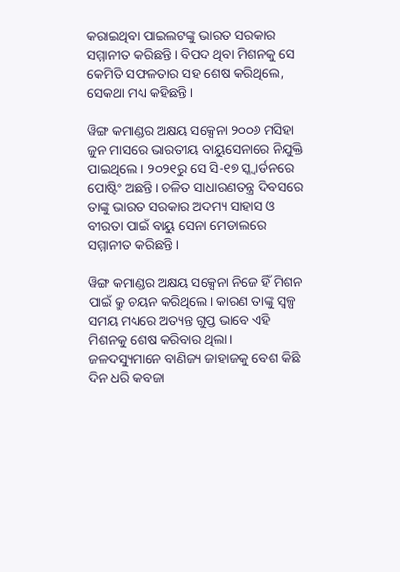କରାଇଥିବା ପାଇଲଟଙ୍କୁ ଭାରତ ସରକାର ସମ୍ମାନୀତ କରିଛନ୍ତି। ବିପଦ ଥିବା ମିଶନକୁ ସେ କେମିତି ସଫଳତାର ସହ ଶେଷ କରିଥିଲେ, ସେକଥା ମଧ୍ୟ କହିଛନ୍ତି।

ୱିଙ୍ଗ କମାଣ୍ଡର ଅକ୍ଷୟ ସକ୍ସେନା ୨୦୦୬ ମସିହା ଜୁନ ମାସରେ ଭାରତୀୟ ବାୟୁସେନାରେ ନିଯୁକ୍ତି ପାଇଥିଲେ। ୨୦୨୧ରୁ ସେ ସି-୧୭ ସ୍କ୍ୱାର୍ଡନରେ ପୋଷ୍ଟିଂ ଅଛନ୍ତି। ଚଳିତ ସାଧାରଣତନ୍ତ୍ର ଦିବସରେ ତାଙ୍କୁ ଭାରତ ସରକାର ଅଦମ୍ୟ ସାହାସ ଓ ବୀରତା ପାଇଁ ବାୟୁ ସେନା ମେଡାଲରେ ସମ୍ମାନୀତ କରିଛନ୍ତି।

ୱିଙ୍ଗ କମାଣ୍ଡର ଅକ୍ଷୟ ସକ୍ସେନା ନିଜେ ହିଁ ମିଶନ ପାଇଁ କ୍ରୁ ଚୟନ କରିଥିଲେ। କାରଣ ତାଙ୍କୁ ସ୍ୱଳ୍ପ ସମୟ ମଧ୍ୟରେ ଅତ୍ୟନ୍ତ ଗୁପ୍ତ ଭାବେ ଏହି ମିଶନକୁ ଶେଷ କରିବାର ଥିଲା। ଜଳଦସ୍ୟୁମାନେ ବାଣିଜ୍ୟ ଜାହାଜକୁ ବେଶ କିଛି ଦିନ ଧରି କବଜା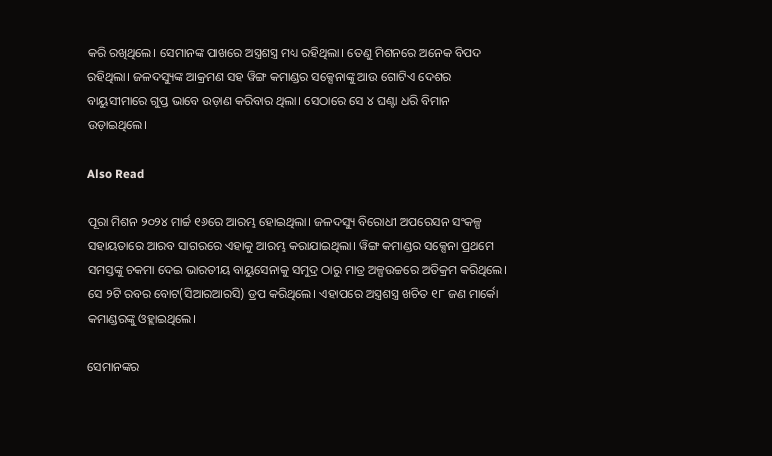କରି ରଖିଥିଲେ। ସେମାନଙ୍କ ପାଖରେ ଅସ୍ତ୍ରଶସ୍ତ୍ର ମଧ୍ୟ ରହିଥିଲା। ତେଣୁ ମିଶନରେ ଅନେକ ବିପଦ ରହିଥିଲା। ଜଳଦସ୍ୟୁଙ୍କ ଆକ୍ରମଣ ସହ ୱିଙ୍ଗ କମାଣ୍ଡର ସକ୍ସେନାଙ୍କୁ ଆଉ ଗୋଟିଏ ଦେଶର ବାୟୁସୀମାରେ ଗୁପ୍ତ ଭାବେ ଉଡ଼ାଣ କରିବାର ଥିଲା। ସେଠାରେ ସେ ୪ ଘଣ୍ଟା ଧରି ବିମାନ ଉଡ଼ାଇଥିଲେ।

Also Read

ପୂରା ମିଶନ ୨୦୨୪ ମାର୍ଚ୍ଚ ୧୬ରେ ଆରମ୍ଭ ହୋଇଥିଲା। ଜଳଦସ୍ୟୁ ବିରୋଧୀ ଅପରେସନ ସଂକଳ୍ପ ସହାୟତାରେ ଆରବ ସାଗରରେ ଏହାକୁ ଆରମ୍ଭ କରାଯାଇଥିଲା। ୱିଙ୍ଗ କମାଣ୍ଡର ସକ୍ସେନା ପ୍ରଥମେ ସମସ୍ତଙ୍କୁ ଚକମା ଦେଇ ଭାରତୀୟ ବାୟୁସେନାକୁ ସମୁଦ୍ର ଠାରୁ ମାତ୍ର ଅଳ୍ପଉଚ୍ଚରେ ଅତିକ୍ରମ କରିଥିଲେ। ସେ ୨ଟି ରବର ବୋଟ(ସିଆରଆରସି) ଡ୍ରପ କରିଥିଲେ। ଏହାପରେ ଅସ୍ତ୍ରଶସ୍ତ୍ର ଖଚିତ ୧୮ ଜଣ ମାର୍କୋ କମାଣ୍ଡରଙ୍କୁ ଓହ୍ଲାଇଥିଲେ।

ସେମାନଙ୍କର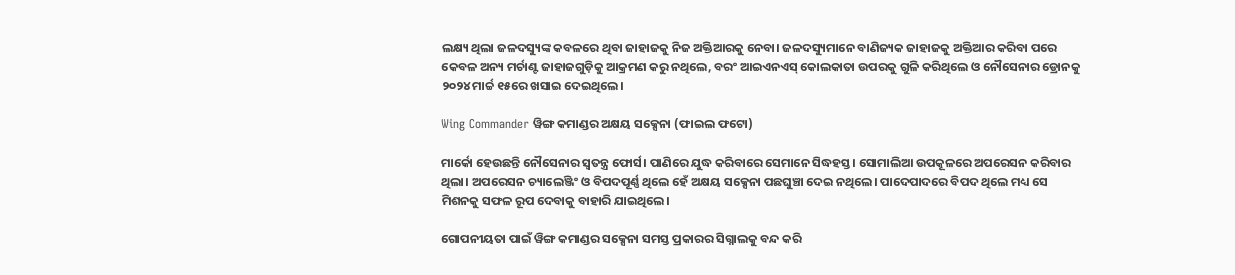ଲକ୍ଷ୍ୟ ଥିଲା ଜଳଦସ୍ୟୁଙ୍କ କବଳରେ ଥିବା ଜାହାଜକୁ ନିଜ ଅକ୍ତିଆରକୁ ନେବା। ଜଳଦସ୍ୟୁମାନେ ବାଣିଜ୍ୟକ ଜାହାଜକୁ ଅକ୍ତିଆର କରିବା ପରେ କେବଳ ଅନ୍ୟ ମର୍ଚାଣ୍ଟ ଜାହାଜଗୁଡ଼ିକୁ ଆକ୍ରମଣ କରୁ ନଥିଲେ, ବରଂ ଆଇଏନଏସ୍‌ କୋଲକାତା ଉପରକୁ ଗୁଳି କରିଥିଲେ ଓ ନୌସେନାର ଡ୍ରୋନକୁ ୨୦୨୪ ମାର୍ଚ୍ଚ ୧୫ରେ ଖସାଇ ଦେଇଥିଲେ।

Wing Commander ୱିଙ୍ଗ କମାଣ୍ଡର ଅକ୍ଷୟ ସକ୍ସେନା (ଫାଇଲ ଫଟୋ)

ମାର୍କୋ ହେଉଛନ୍ତି ନୌସେନାର ସ୍ୱତନ୍ତ୍ର ଫୋର୍ସ। ପାଣିରେ ଯୁଦ୍ଧ କରିବାରେ ସେମାନେ ସିଦ୍ଧହସ୍ତ। ସୋମାଲିଆ ଉପକୂଳରେ ଅପରେସନ କରିବାର ଥିଲା। ଅପରେସନ ଚ୍ୟାଲେଞ୍ଜିଂ ଓ ବିପଦପୂର୍ଣ୍ଣ ଥିଲେ ହେଁ ଅକ୍ଷୟ ସକ୍ସେନା ପଛଘୁଞ୍ଚା ଦେଇ ନଥିଲେ। ପାଦେପାଦରେ ବିପଦ ଥିଲେ ମଧ୍ୟ ସେ ମିଶନକୁ ସଫଳ ରୂପ ଦେବାକୁ ବାହାରି ଯାଇଥିଲେ।

ଗୋପନୀୟତା ପାଇଁ ୱିଙ୍ଗ କମାଣ୍ଡର ସକ୍ସେନା ସମସ୍ତ ପ୍ରକାରର ସିଗ୍ନାଲକୁ ବନ୍ଦ କରି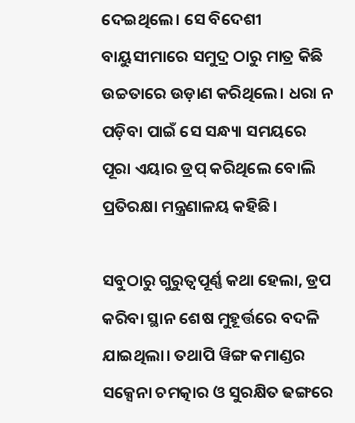ଦେଇଥିଲେ। ସେ ବିଦେଶୀ ବାୟୁସୀମାରେ ସମୁଦ୍ର ଠାରୁ ମାତ୍ର କିଛି ଉଚ୍ଚତାରେ ଉଡ଼ାଣ କରିଥିଲେ। ଧରା ନ ପଡ଼ିବା ପାଇଁ ସେ ସନ୍ଧ୍ୟା ସମୟରେ ପୂରା ଏୟାର ଡ୍ରପ୍ କରିଥିଲେ ବୋଲି ପ୍ରତିରକ୍ଷା ମନ୍ତ୍ରଣାଳୟ କହିଛି।

ସବୁଠାରୁ ଗୁରୁତ୍ୱପୂର୍ଣ୍ଣ କଥା ହେଲା, ଡ୍ରପ କରିବା ସ୍ଥାନ ଶେଷ ମୁହୂର୍ତ୍ତରେ ବଦଳି ଯାଇଥିଲା। ତଥାପି ୱିଙ୍ଗ କମାଣ୍ଡର ସକ୍ସେନା ଚମତ୍କାର ଓ ସୁରକ୍ଷିତ ଢଙ୍ଗରେ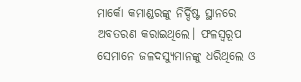ମାର୍କୋ କମାଣ୍ଡରଙ୍କୁ ନିର୍ଦ୍ଦିଷ୍ଟ ସ୍ଥାନରେ ଅବତରଣ କରାଇଥିଲେ। ଫଳସ୍ୱରୂପ ସେମାନେ ଜଳଦସ୍ୟୁମାନଙ୍କୁ ଧରିଥିଲେ ଓ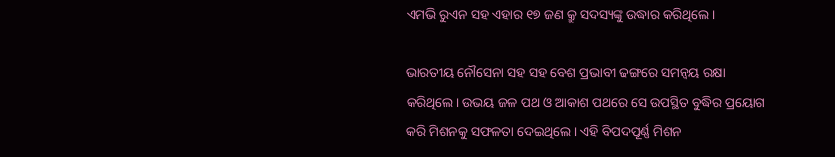ଏମଭି ରୁଏନ ସହ ଏହାର ୧୭ ଜଣ କ୍ରୁ ସଦସ୍ୟଙ୍କୁ ଉଦ୍ଧାର କରିଥିଲେ।

ଭାରତୀୟ ନୌସେନା ସହ ସହ ବେଶ ପ୍ରଭାବୀ ଢଙ୍ଗରେ ସମନ୍ୱୟ ରକ୍ଷା କରିଥିଲେ। ଉଭୟ ଜଳ ପଥ ଓ ଆକାଶ ପଥରେ ସେ ଉପସ୍ଥିତ ବୁଦ୍ଧିର ପ୍ରୟୋଗ କରି ମିଶନକୁ ସଫଳତା ଦେଇଥିଲେ। ଏହି ବିପଦପୂର୍ଣ୍ଣ ମିଶନ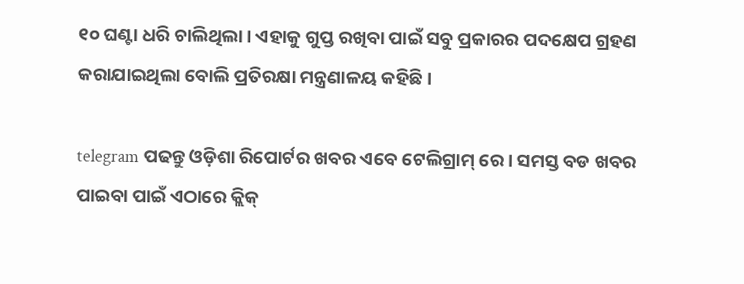୧୦ ଘଣ୍ଟା ଧରି ଚାଲିଥିଲା। ଏହାକୁ ଗୁପ୍ତ ରଖିବା ପାଇଁ ସବୁ ପ୍ରକାରର ପଦକ୍ଷେପ ଗ୍ରହଣ କରାଯାଇଥିଲା ବୋଲି ପ୍ରତିରକ୍ଷା ମନ୍ତ୍ରଣାଳୟ କହିଛି।

telegram ପଢନ୍ତୁ ଓଡ଼ିଶା ରିପୋର୍ଟର ଖବର ଏବେ ଟେଲିଗ୍ରାମ୍ ରେ। ସମସ୍ତ ବଡ ଖବର ପାଇବା ପାଇଁ ଏଠାରେ କ୍ଲିକ୍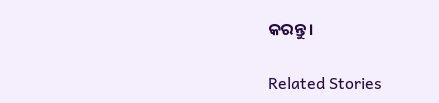କରନ୍ତୁ।

Related Stories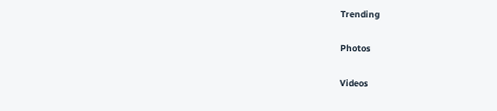Trending

Photos

Videos